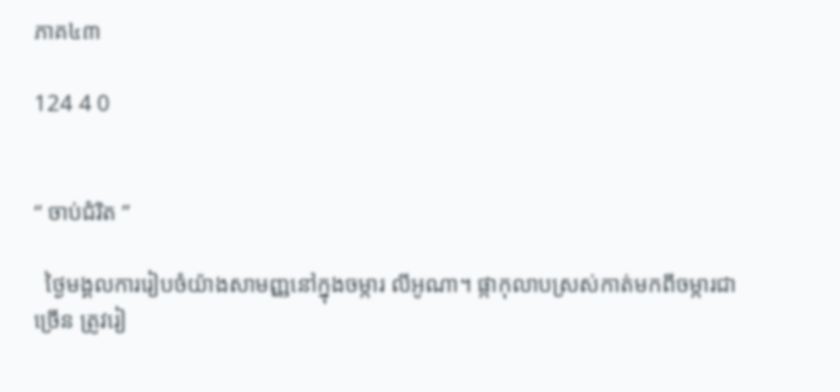ភាគ៤៣

124 4 0


“ ចាប់ជំរិត ”

  ថ្ងៃមង្គលការរៀបចំយ៉ាងសាមញ្ញនៅក្នុងចម្ការ លីអូណា។ ផ្កាកុលាបស្រស់កាត់មកពីចម្ការជាច្រើន ត្រូវរៀ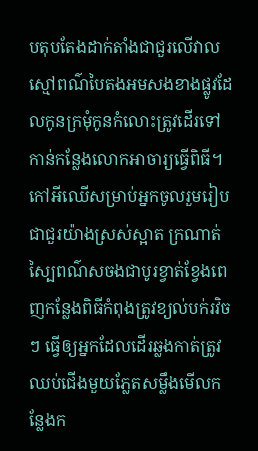បតុបតែងដាក់តាំងជាជួរលើវាលស្មៅពណ៌បៃតងអមសងខាងផ្លូវដែលកូនក្រមុំកូនកំលោះត្រូវដើរទៅកាន់កន្លែងលោកអាចារ្យធ្វើពិធី។កៅអីឈើសម្រាប់អ្នកចូលរួមរៀបជាជួរយ៉ាងស្រស់ស្អាត ក្រណាត់ស្បៃពណ៌សចងជាបូរខ្វាត់ខ្វែងពេញកន្លែងពិធីកំពុងត្រូវខ្យល់បក់រវិចៗ ធ្វើឲ្យអ្នកដែលដើរឆ្លងកាត់ត្រូវឈប់ជើងមួយភ្លែតសម្លឹងមើលកន្លែងក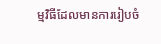ម្មវិធីដែលមានការរៀបចំ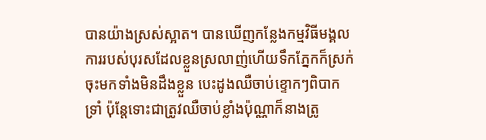បានយ៉ាងស្រស់ស្អាត។ បានឃើញកន្លែងកម្មវិធីមង្គលការរបស់បុរសដែលខ្លួនស្រលាញ់ហើយទឹកភ្នែកក៏ស្រក់ចុះមកទាំងមិនដឹងខ្លួន បេះដូងឈឺចាប់ខ្ទោកៗពិបាកទ្រាំ ប៉ុន្តែទោះជាត្រូវឈឺចាប់ខ្លាំងប៉ុណ្ណាក៏នាងត្រូ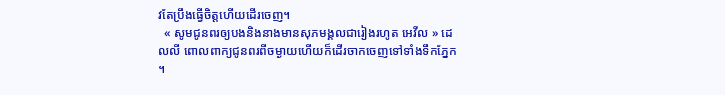វតែប្រឹងធ្វើចិត្តហើយដើរចេញ។
  « សូមជូនពរឲ្យបងនិងនាងមានសុភមង្គលជារៀងរហូត អេវីល » ដេលលី ពោលពាក្យជូនពរពីចម្ងាយហើយក៏ដើរចាកចេញទៅទាំងទឹកភ្នែក ។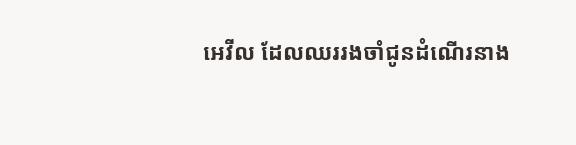អេវីល ដែលឈររងចាំជូនដំណើរនាង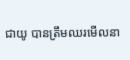ជាយូ បានត្រឹមឈរមើលនា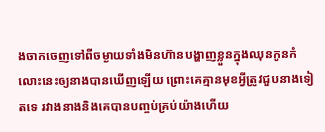ងចាកចេញទៅពីចម្ងាយទាំងមិនហ៊ានបង្ហាញខ្លួនក្នុងឈុនកូនកំលោះនេះឲ្យនាងបានឃើញឡើយ ព្រោះគេគ្មានមុខអ្វីត្រូវជួបនាងទៀតទេ រវាងនាងនិងគេបានបញ្ចប់គ្រប់យ៉ាងហើយ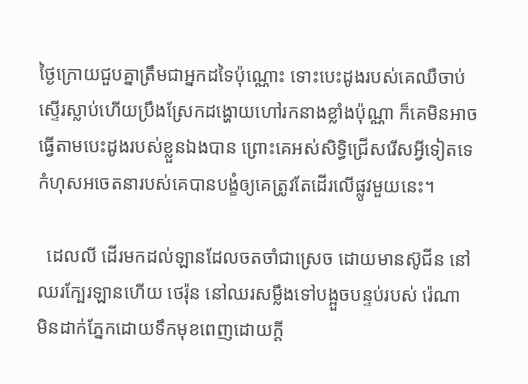ថ្ងៃក្រោយជួបគ្នាត្រឹមជាអ្នកដទៃប៉ុណ្ណោះ ទោះបេះដូងរបស់គេឈឺចាប់ស្ទើរស្លាប់ហើយប្រឹងស្រែកដង្ហោយហៅរកនាងខ្លាំងប៉ុណ្ណា ក៏គេមិនអាចធ្វើតាមបេះដូងរបស់ខ្លួនឯងបាន ព្រោះគេអស់សិទ្ធិជ្រើសរើសអ្វីទៀតទេ កំហុសអចេតនារបស់គេបានបង្ខំឲ្យគេត្រូវតែដើរលើផ្លូវមួយនេះ។

  ដេលលី ដើរមកដល់ឡានដែលចតចាំជាស្រេច ដោយមានស៊ូជីន នៅឈរក្បែរឡានហើយ ថេរ៉ុន នៅឈរសម្លឹងទៅបង្អួចបន្ទប់របស់ រ៉េណា មិនដាក់ភ្នែកដោយទឹកមុខពេញដោយក្តី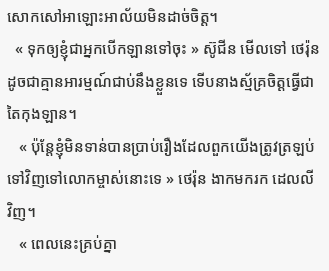សោកសៅអាឡោះអាល័យមិនដាច់ចិត្ត។
  « ទុកឲ្យខ្ញុំជាអ្នកបើកឡានទៅចុះ » ស៊ូជីន មើលទៅ ថេរ៉ុន ដូចជាគ្មានអារម្មណ៍ជាប់នឹងខ្លួនទេ ទើបនាងស្ម័គ្រចិត្តធ្វើជាតៃកុងឡាន។
   « ប៉ុន្តែខ្ញុំមិនទាន់បានប្រាប់រឿងដែលពួកយើងត្រូវត្រឡប់ទៅវិញទៅលោកម្ចាស់នោះទេ » ថេរ៉ុន ងាកមករក ដេលលី វិញ។
   « ពេលនេះគ្រប់គ្នា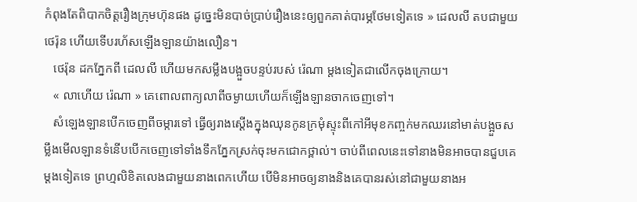កំពុងតែពិបាកចិត្តរឿងក្រុមហ៊ុនផង ដូច្នេះមិនបាច់ប្រាប់រឿងនេះឲ្យពួកគាត់បារម្ភថែមទៀតទេ » ដេលលី តបជាមួយ ថេរ៉ុន ហើយទើបរហ័សឡើងឡានយ៉ាងលឿន។
   ថេរ៉ុន ដកភ្នែកពី ដេលលី ហើយមកសម្លឹងបង្អួចបន្ទប់របស់ រ៉េណា ម្តងទៀតជាលើកចុងក្រោយ។
   « លាហើយ រ៉េណា » គេពោលពាក្យលាពីចម្ងាយហើយក៏ឡើងឡានចាកចេញទៅ។
   សំឡេងឡានបើកចេញពីចម្ការទៅ ធ្វើឲ្យរាងស្តើងក្នុងឈុនកូនក្រមុំស្ទុះពីកៅអីមុខកញ្ចក់មកឈរនៅមាត់បង្អួចសម្លឹងមើលឡានទំនើបបើកចេញទៅទាំងទឹកភ្នែកស្រក់ចុះមកជោកថ្ពាល់។ ចាប់ពីពេលនេះទៅនាងមិនអាចបានជួបគេម្តងទៀតទេ ព្រហ្មលិខិតលេងជាមួយនាងពេកហើយ បើមិនអាចឲ្យនាងនិងគេបានរស់នៅជាមួយនាងអ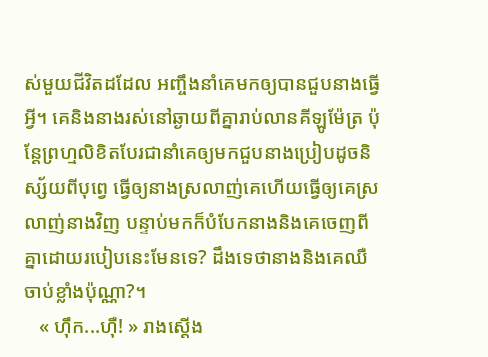ស់មួយជីវិតដដែល អញ្ចឹងនាំគេមកឲ្យបានជួបនាងធ្វើអ្វី។ គេនិងនាងរស់នៅឆ្ងាយពីគ្នារាប់លានគីឡូម៉ែត្រ ប៉ុន្តែព្រហ្មលិខិតបែរជានាំគេឲ្យមកជួបនាងប្រៀបដូចនិស្ស័យពីបុព្វេ ធ្វើឲ្យនាងស្រលាញ់គេហើយធ្វើឲ្យគេស្រលាញ់នាងវិញ បន្ទាប់មកក៏បំបែកនាងនិងគេចេញពីគ្នាដោយរបៀបនេះមែនទេ? ដឹងទេថានាងនិងគេឈឺចាប់ខ្លាំងប៉ុណ្ណា?។
   « ហ៊ឹក...ហ៊ឺ! » រាងស្តើង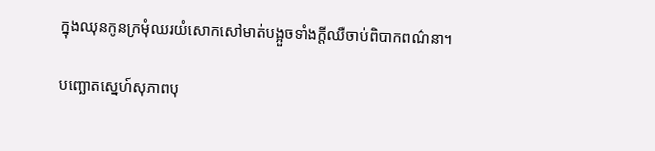ក្នុងឈុនកូនក្រមុំឈរយំសោកសៅមាត់បង្អួចទាំងក្តីឈឺចាប់ពិបាកពណ៌នា។

បញ្ឆោតស្នេហ៍សុភាពបុ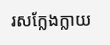រសក្លែងក្លាយ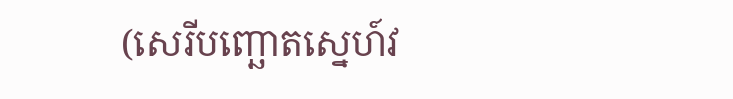(សេរីបញ្ឆោតស្នេហ៍វ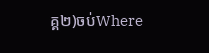គ្គ២)ចប់Where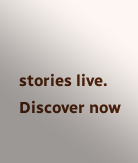stories live. Discover now